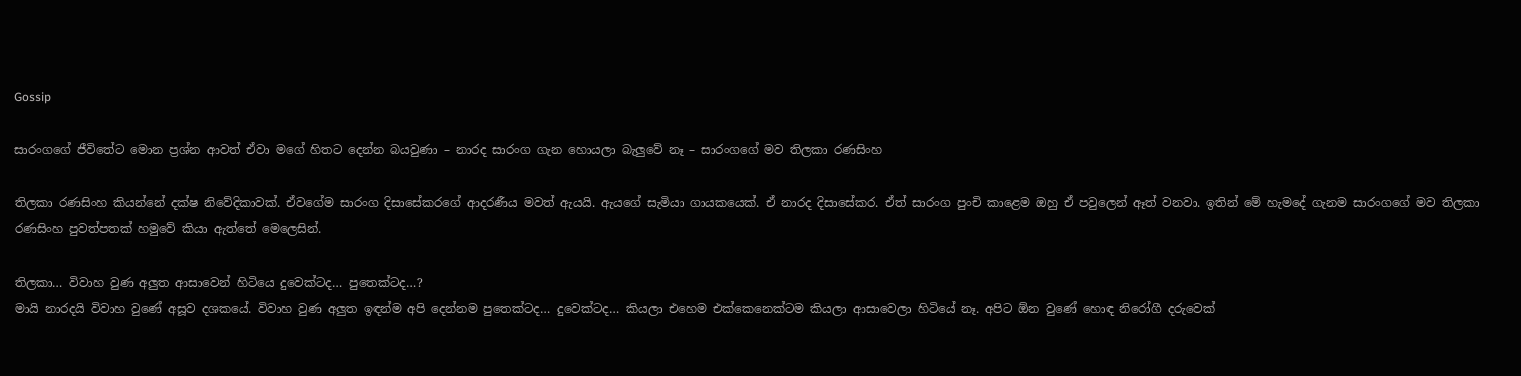Gossip

සාරංගගේ ජීවිතේට මොන ප්‍රශ්න ආවත් ඒවා මගේ හිතට දෙන්න බයවුණා – නාරද සාරංග ගැන හොයලා බැලුවේ නෑ – සාරංගගේ මව තිලකා රණසිංහ

තිලකා රණසිංහ කියන්නේ දක්ෂ නිවේදිකාවක්. ඒවගේම සාරංග දිසාසේකරගේ ආදරණීය මවත් ඇයයි. ඇයගේ සැමියා ගායකයෙක්. ඒ නාරද දිසාසේකර. ඒත් සාරංග පුංචි කාළෙම ඔහු ඒ පවුලෙන් ඈත් වනවා. ඉතින් මේ හැමදේ ගැනම සාරංගගේ මව තිලකා රණසිංහ පුවත්පතක් හමුවේ කියා ඇත්තේ මෙලෙසින්.

තිලකා… විවාහ වුණ අලුත ආසාවෙන් හිටියෙ දුවෙක්ටද… පුතෙක්ටද…?
මායි නාරදයි විවාහ වුණේ අසූව දශකයේ. විවාහ වුණ අලුත ඉඳන්ම අපි දෙන්නම පුතෙක්ටද… දුවෙක්ටද… කියලා එහෙම එක්කෙනෙක්ටම කියලා ආසාවෙලා හිටියේ නෑ. අපිට ඕන වුණේ හොඳ නිරෝගී දරුවෙක්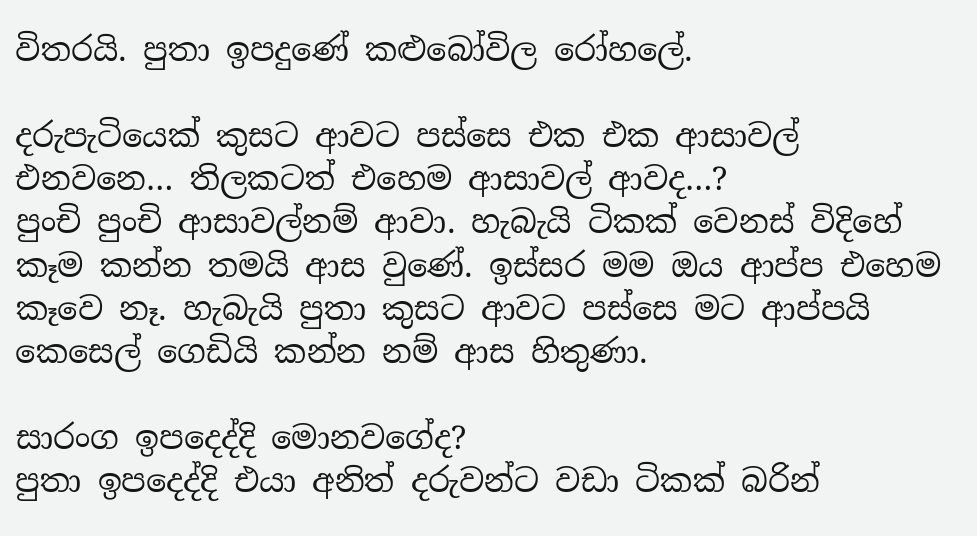විතරයි. පුතා ඉපදුණේ කළුබෝවිල රෝහලේ.

දරුපැටියෙක් කුසට ආවට පස්සෙ එක එක ආසාවල් එනවනෙ… තිලකටත් එහෙම ආසාවල් ආවද…?
පුංචි පුංචි ආසාවල්නම් ආවා. හැබැයි ටිකක් වෙනස් විදිහේ කෑම කන්න තමයි ආස වුණේ. ඉස්සර මම ඔය ආප්ප එහෙම කෑවෙ නෑ. හැබැයි පුතා කුසට ආවට පස්සෙ මට ආප්පයි කෙසෙල් ගෙඩියි කන්න නම් ආස හිතුණා.

සාරංග ඉපදෙද්දි මොනවගේද?
පුතා ඉපදෙද්දි එයා අනිත් දරුවන්ට වඩා ටිකක් බරින්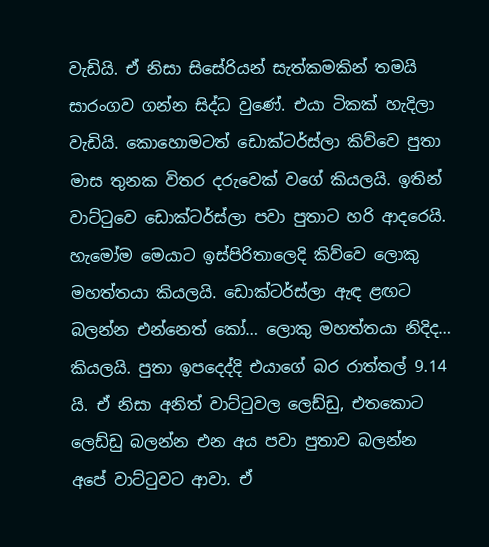වැඩියි. ඒ නිසා සිසේරියන් සැත්කමකින් තමයි සාරංගව ගන්න සිද්ධ වුණේ. එයා ටිකක් හැදිලා වැඩියි. කොහොමටත් ඩොක්ටර්ස්ලා කිව්වෙ පුතා මාස තුනක විතර දරුවෙක් වගේ කියලයි. ඉතින් වාට්ටුවෙ ඩොක්ටර්ස්ලා පවා පුතාට හරි ආදරෙයි. හැමෝම මෙයාට ඉස්පිරිතාලෙදි කිව්වෙ ලොකු මහත්තයා කියලයි. ඩොක්ටර්ස්ලා ඇඳ ළඟට බලන්න එන්නෙත් කෝ… ලොකු මහත්තයා නිදිද… කියලයි. පුතා ඉපදෙද්දි එයාගේ බර රාත්තල් 9.14 යි. ඒ නිසා අනිත් වාට්ටුවල ලෙඩ්ඩු, එතකොට ලෙඩ්ඩු බලන්න එන අය පවා පුතාව බලන්න අපේ වාට්ටුවට ආවා. ඒ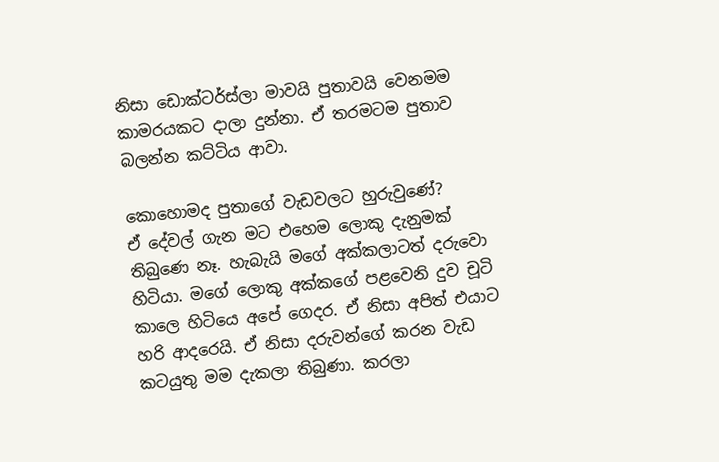නිසා ඩොක්ටර්ස්ලා මාවයි පුතාවයි වෙනමම කාමරයකට දාලා දුන්නා. ඒ තරමටම පුතාව බලන්න කට්ටිය ආවා.

කොහොමද පුතාගේ වැඩවලට හුරුවුණේ?
ඒ දේවල් ගැන මට එහෙම ලොකු දැනුමක් තිබුණෙ නෑ. හැබැයි මගේ අක්කලාටත් දරුවො හිටියා. මගේ ලොකු අක්කගේ පළවෙනි දුව චූටි කාලෙ හිටියෙ අපේ ගෙදර. ඒ නිසා අපිත් එයාට හරි ආදරෙයි. ඒ නිසා දරුවන්ගේ කරන වැඩ කටයුතු මම දැකලා තිබුණා. කරලා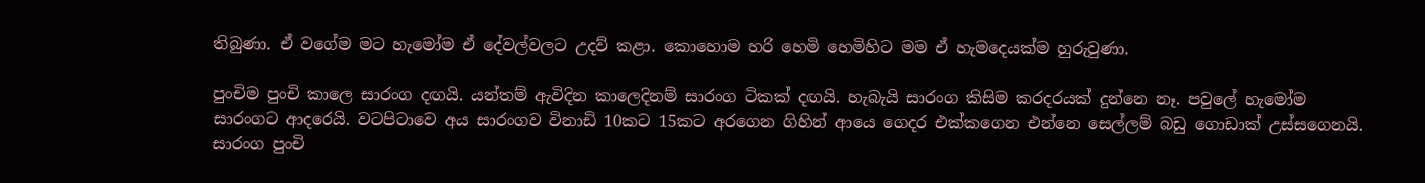තිබුණා. ඒ වගේම මට හැමෝම ඒ දේවල්වලට උදව් කළා. කොහොම හරි හෙමි හෙමිහිට මම ඒ හැමදෙයක්ම හුරුවුණා.

පුංචිම පුංචි කාලෙ සාරංග දඟයි. යන්තම් ඇවිදින කාලෙදිනම් සාරංග ටිකක් දඟයි. හැබැයි සාරංග කිසිම කරදරයක් දුන්නෙ නෑ. පවුලේ හැමෝම සාරංගට ආදරෙයි. වටපිටාවෙ අය සාරංගව විනාඩි 10කට 15කට අරගෙන ගිහින් ආයෙ ගෙදර එක්කගෙන එන්නෙ සෙල්ලම් බඩු ගොඩාක් උස්සගෙනයි. සාරංග පුංචි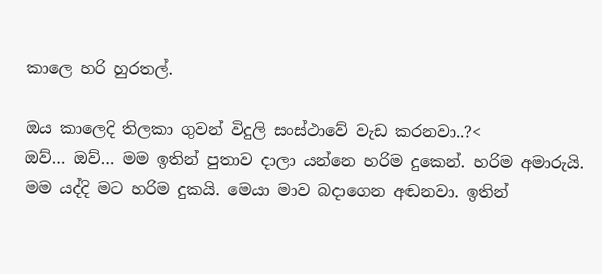කාලෙ හරි හුරතල්.

ඔය කාලෙදි තිලකා ගුවන් විදුලි සංස්ථාවේ වැඩ කරනවා..?<
ඔව්… ඔව්… මම ඉතින් පුතාව දාලා යන්නෙ හරිම දුකෙන්. හරිම අමාරුයි. මම යද්දි මට හරිම දුකයි. මෙයා මාව බදාගෙන අඬනවා. ඉතින්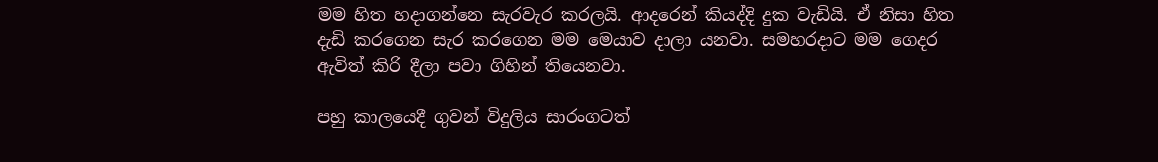මම හිත හදාගන්නෙ සැරවැර කරලයි. ආදරෙන් කියද්දි දුක වැඩියි. ඒ නිසා හිත දැඩි කරගෙන සැර කරගෙන මම මෙයාව දාලා යනවා. සමහරදාට මම ගෙදර ඇවිත් කිරි දීලා පවා ගිහින් තියෙනවා.

පහු කාලයෙදී ගුවන් විදුලිය සාරංගටත්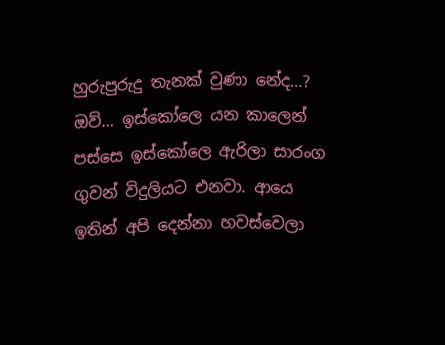හුරුපුරුදු තැනක් වුණා නේද…?
ඔව්… ඉස්කෝලෙ යන කාලෙන් පස්සෙ ඉස්කෝලෙ ඇරිලා සාරංග ගුවන් විදුලියට එනවා. ආයෙ ඉතින් අපි දෙන්නා හවස්වෙලා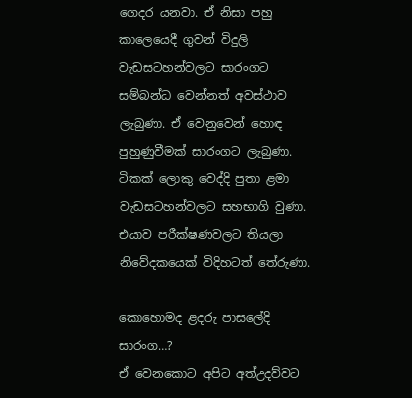ගෙදර යනවා. ඒ නිසා පහු කාලෙයෙදී ගුවන් විදුලි වැඩසටහන්වලට සාරංගට සම්බන්ධ වෙන්නත් අවස්ථාව ලැබුණා. ඒ වෙනුවෙන් හොඳ පුහුණුවීමක් සාරංගට ලැබුණා. ටිකක් ලොකු වෙද්දි පුතා ළමා වැඩසටහන්වලට සහභාගි වුණා. එයාව පරීක්ෂණවලට තියලා නිවේදකයෙක් විදිහටත් තේරුණා.

කොහොමද ළදරු පාසලේදි සාරංග…?
ඒ වෙනකොට අපිට අත්උදව්වට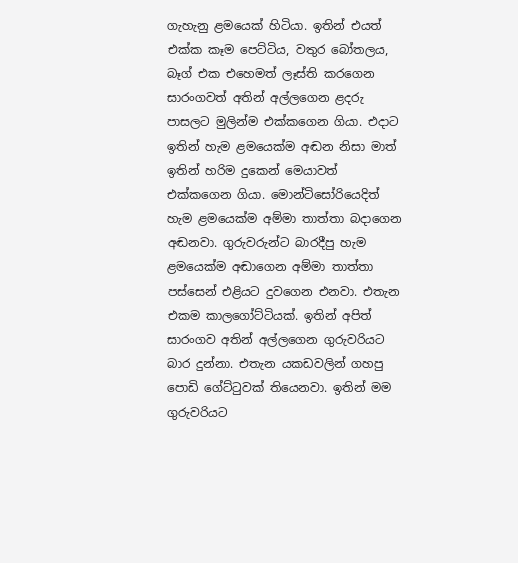ගැහැනු ළමයෙක් හිටියා. ඉතින් එයත් එක්ක කෑම පෙට්ටිය, වතුර බෝතලය, බෑග් එක එහෙමත් ලෑස්ති කරගෙන සාරංගවත් අතින් අල්ලගෙන ළදරු පාසලට මුලින්ම එක්කගෙන ගියා. එදාට ඉතින් හැම ළමයෙක්ම අඬන නිසා මාත් ඉතින් හරිම දුකෙන් මෙයාවත් එක්කගෙන ගියා. මොන්ටිසෝරියෙදිත් හැම ළමයෙක්ම අම්මා තාත්තා බදාගෙන අඬනවා. ගුරුවරුන්ට බාරදීපු හැම ළමයෙක්ම අඬාගෙන අම්මා තාත්තා පස්සෙන් එළියට දුවගෙන එනවා. එතැන එකම කාලගෝට්ටියක්. ඉතින් අපිත් සාරංගව අතින් අල්ලගෙන ගුරුවරියට බාර දුන්නා. එතැන යකඩවලින් ගහපු පොඩි ගේට්ටුවක් තියෙනවා. ඉතින් මම ගුරුවරියට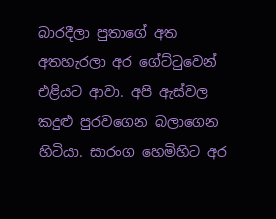බාරදීලා පුතාගේ අත අතහැරලා අර ගේට්ටුවෙන් එළියට ආවා. අපි ඇස්වල කදුළු පුරවගෙන බලාගෙන හිටියා. සාරංග හෙමිහිට අර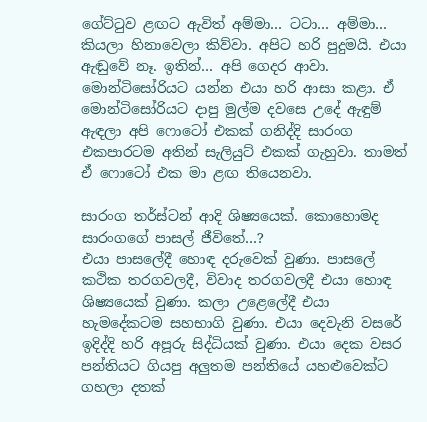ගේට්ටුව ළඟට ඇවිත් අම්මා… ටටා… අම්මා… කියලා හිනාවෙලා කිව්වා. අපිට හරි පුදුමයි. එයා ඇඬුවේ නෑ. ඉතින්… අපි ගෙදර ආවා. මොන්ටිසෝරියට යන්න එයා හරි ආසා කළා. ඒ මොන්ටිසෝරියට දාපු මුල්ම දවසෙ උදේ ඇඳුම් ඇඳලා අපි ෆොටෝ එකක් ගනිද්දි සාරංග එකපාරටම අතින් සැලියුට් එකක් ගැහුවා. තාමත් ඒ ෆොටෝ එක මා ළඟ තියෙනවා.

සාරංග තර්ස්ටන් ආදි ශිෂ්‍යයෙක්. කොහොමද සාරංගගේ පාසල් ජීවිතේ…?
එයා පාසලේදී හොඳ දරුවෙක් වුණා. පාසලේ කථික තරගවලදී, විවාද තරගවලදී එයා හොඳ ශිෂ්‍යයෙක් වුණා. කලා උළෙලේදී එයා හැමදේකටම සහභාගි වුණා. එයා දෙවැනි වසරේ ඉදිද්දි හරි අපූරු සිද්ධියක් වුණා. එයා දෙක වසර පන්තියට ගියපු අලුතම පන්තියේ යහළුවෙක්ට ගහලා දතක්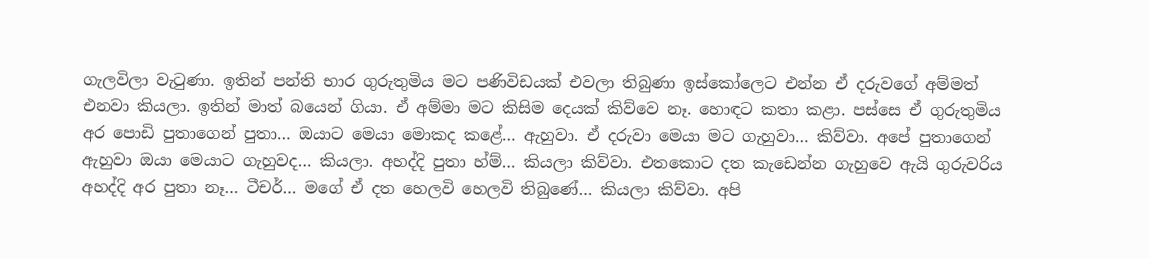ගැලවිලා වැටුණා. ඉතින් පන්ති භාර ගුරුතුමිය මට පණිවිඩයක් එවලා තිබුණා ඉස්කෝලෙට එන්න ඒ දරුවගේ අම්මත් එනවා කියලා. ඉතින් මාත් බයෙන් ගියා. ඒ අම්මා මට කිසිම දෙයක් කිව්වෙ නෑ. හොඳට කතා කළා. පස්සෙ ඒ ගුරුතුමිය අර පොඩි පුතාගෙන් පුතා… ඔයාට මෙයා මොකද කළේ… ඇහුවා. ඒ දරුවා මෙයා මට ගැහුවා… කිව්වා. අපේ පුතාගෙන් ඇහුවා ඔයා මෙයාට ගැහුවද… කියලා. අහද්දි පුතා හ්ම්… කියලා කිව්වා. එතකොට දත කැඩෙන්න ගැහුවෙ ඇයි ගුරුවරිය අහද්දි අර පුතා නෑ… ටීචර්… මගේ ඒ දත හෙලවි හෙලවි තිබුණේ… කියලා කිව්වා. අපි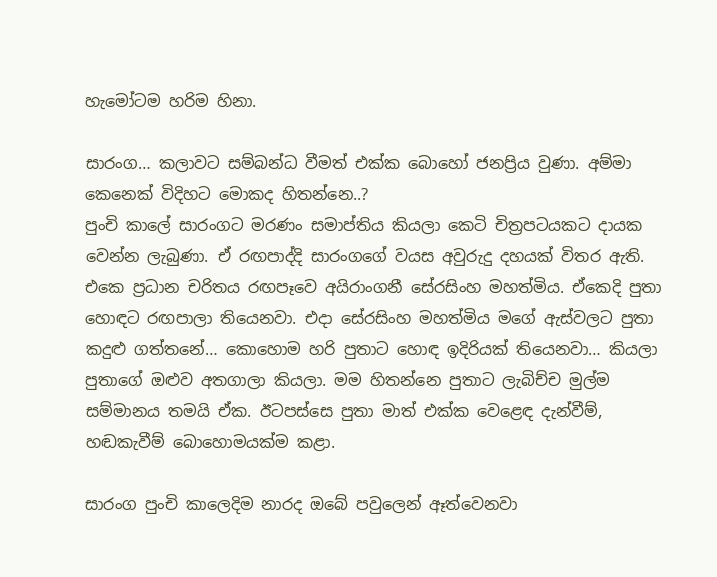හැමෝටම හරිම හිනා.

සාරංග… කලාවට සම්බන්ධ වීමත් එක්ක බොහෝ ජනප්‍රිය වුණා. අම්මා කෙනෙක් විදිහට මොකද හිතන්නෙ..?
පුංචි කාලේ සාරංගට මරණං සමාප්තිය කියලා කෙටි චිත්‍රපටයකට දායක වෙන්න ලැබුණා. ඒ රඟපාද්දි සාරංගගේ වයස අවුරුදු දහයක් විතර ඇති. එකෙ ප්‍රධාන චරිතය රඟපෑවෙ අයිරාංගනී සේරසිංහ මහත්මිය. ඒකෙදි පුතා හොඳට රඟපාලා තියෙනවා. එදා සේරසිංහ මහත්මිය මගේ ඇස්වලට පුතා කදුළු ගත්තනේ… කොහොම හරි පුතාට හොඳ ඉදිරියක් තියෙනවා… කියලා පුතාගේ ඔළුව අතගාලා කියලා. මම හිතන්නෙ පුතාට ලැබිච්ච මුල්ම සම්මානය තමයි ඒක. ඊටපස්සෙ පුතා මාත් එක්ක වෙළෙඳ දැන්වීම්, හඬකැවීම් බොහොමයක්ම කළා.

සාරංග පුංචි කාලෙදිම නාරද ඔබේ පවුලෙන් ඈත්වෙනවා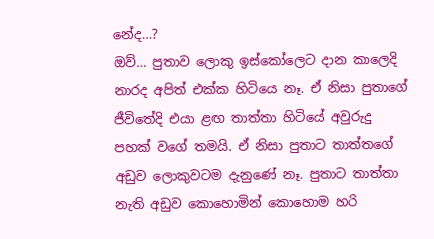නේද…?
ඔව්… පුතාව ලොකු ඉස්කෝලෙට දාන කාලෙදි නාරද අපිත් එක්ක හිටියෙ නෑ. ඒ නිසා පුතාගේ ජීවිතේදි එයා ළඟ තාත්තා හිටියේ අවුරුදු පහක් වගේ තමයි. ඒ නිසා පුතාට තාත්තගේ අඩුව ලොකුවටම දැනුණේ නෑ. පුතාට තාත්තා නැති අඩුව කොහොමින් කොහොම හරි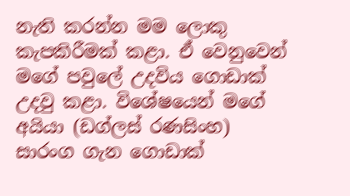නැති කරන්න මම ලොකු කැපකිරීමක් කළා. ඒ වෙනුවෙන් මගේ පවුලේ උදවිය ගොඩාක් උදවු කළා. විශේෂයෙන් මගේ අයියා (ඩග්ලස් රණසිංහ) සාරංග ගැන ගොඩාක්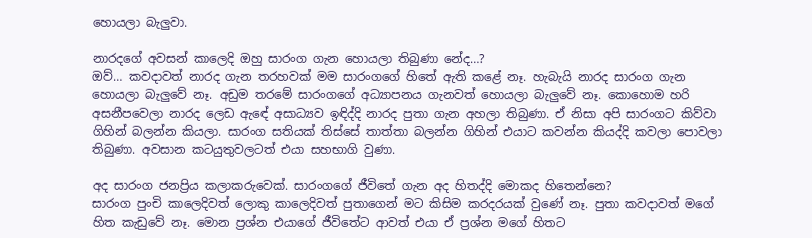හොයලා බැලුවා.

නාරදගේ අවසන් කාලෙදි ඔහු සාරංග ගැන හොයලා තිබුණා නේද…?
ඔව්… කවදාවත් නාරද ගැන තරහවක් මම සාරංගගේ හිතේ ඇති කළේ නෑ. හැබැයි නාරද සාරංග ගැන හොයලා බැලුවේ නෑ. අඩුම තරමේ සාරංගගේ අධ්‍යාපනය ගැනවත් හොයලා බැලුවේ නෑ. කොහොම හරි අසනීපවෙලා නාරද ලෙඩ ඇඳේ අසාධ්‍යව ඉඳිද්දි නාරද පුතා ගැන අහලා තිබුණා. ඒ නිසා අපි සාරංගට කිව්වා ගිහින් බලන්න කියලා. සාරංග සතියක් තිස්සේ තාත්තා බලන්න ගිහින් එයාට කවන්න කියද්දි කවලා පොවලා තිබුණා. අවසාන කටයුතුවලටත් එයා සහභාගි වුණා.

අද සාරංග ජනප්‍රිය කලාකරුවෙක්. සාරංගගේ ජීවිතේ ගැන අද හිතද්දි මොකද හිතෙන්නෙ?
සාරංග පුංචි කාලෙදිවත් ලොකු කාලෙදිවත් පුතාගෙන් මට කිසිම කරදරයක් වුණේ නෑ. පුතා කවදාවත් මගේ හිත කැඩුවේ නෑ. මොන ප්‍රශ්න එයාගේ ජීවිතේට ආවත් එයා ඒ ප්‍රශ්න මගේ හිතට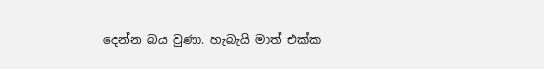දෙන්න බය වුණා. හැබැයි මාත් එක්ක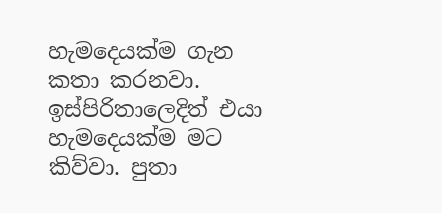හැමදෙයක්ම ගැන කතා කරනවා. ඉස්පිරිතාලෙදිත් එයා හැමදෙයක්ම මට කිව්වා. පුතා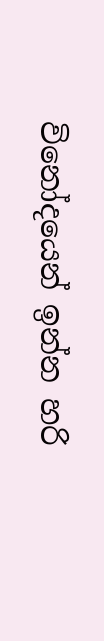විනෝදයෙන් ඉන්න හරි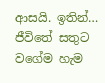ආසයි. ඉතින්… ජීවිතේ සතුට වගේම හැම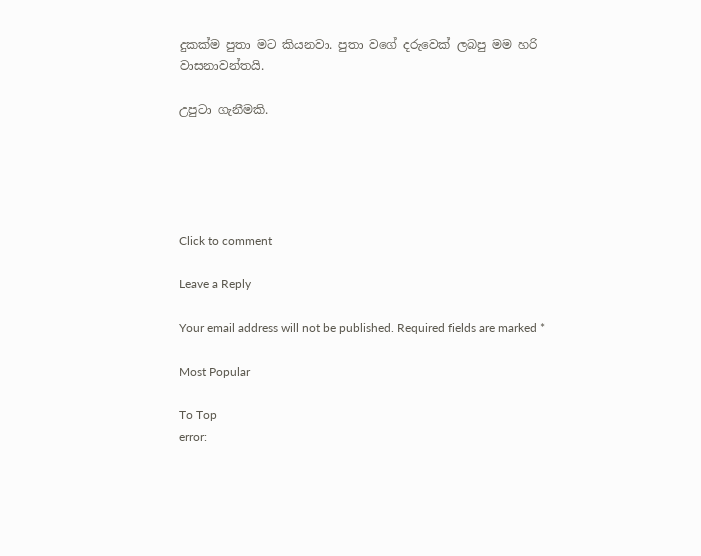දුකක්ම පුතා මට කියනවා. පුතා වගේ දරුවෙක් ලබපු මම හරි වාසනාවන්තයි.

උපුටා ගැනීමකි.





Click to comment

Leave a Reply

Your email address will not be published. Required fields are marked *

Most Popular

To Top
error: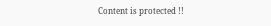Content is protected !!